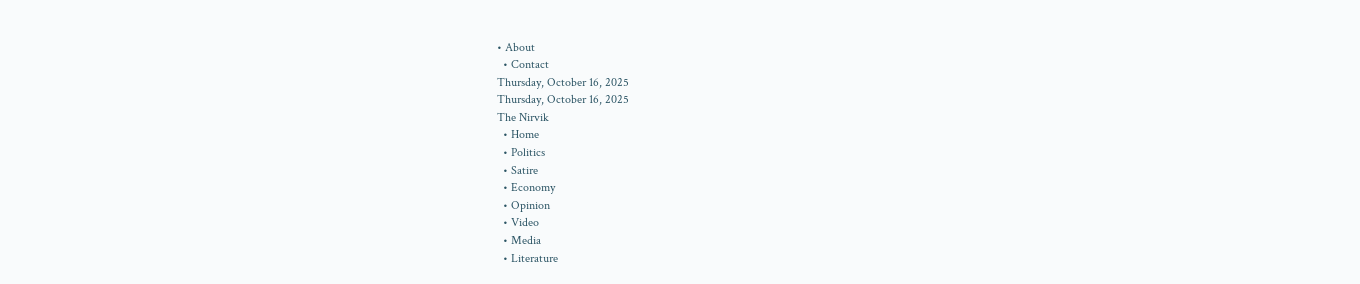• About
  • Contact
Thursday, October 16, 2025
Thursday, October 16, 2025
The Nirvik
  • Home
  • Politics
  • Satire
  • Economy
  • Opinion
  • Video
  • Media
  • Literature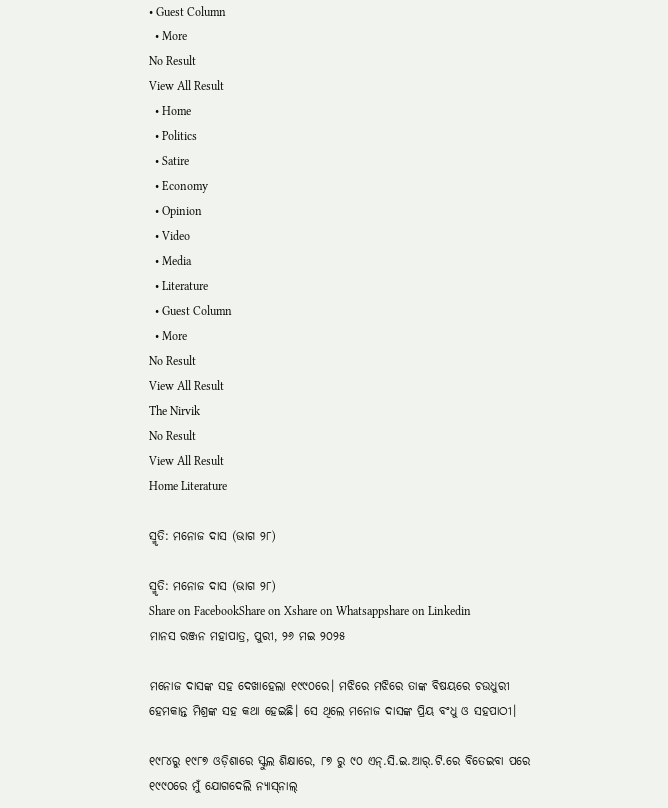• Guest Column
  • More
No Result
View All Result
  • Home
  • Politics
  • Satire
  • Economy
  • Opinion
  • Video
  • Media
  • Literature
  • Guest Column
  • More
No Result
View All Result
The Nirvik
No Result
View All Result
Home Literature

ସ୍ମୃତି: ମନୋଜ ଦାସ (ଭାଗ ୨୮)

ସ୍ମୃତି: ମନୋଜ ଦାସ (ଭାଗ ୨୮)
Share on FacebookShare on Xshare on Whatsappshare on Linkedin
ମାନସ ରଞ୍ଜନ ମହାପାତ୍ର, ପୁରୀ, ୨୬ ମଇ ୨୦୨୫

ମନୋଜ ଦାସଙ୍କ ସହ ଦେଖାହେଲା ୧୯୯୦ରେ। ମଝିରେ ମଝିରେ ତାଙ୍କ ବିଷୟରେ ଚଉଧୁରୀ ହେମକାନ୍ତ ମିଶ୍ରଙ୍କ ସହ କଥା ହେଇଛି। ସେ ଥିଲେ ମନୋଜ ଦାସଙ୍କ ପ୍ରିୟ ବଂଧୁ ଓ ସହପାଠୀ।

୧୯୮୪ରୁ ୧୯୮୭ ଓଡ଼ିଶାରେ ସ୍କୁଲ ଶିକ୍ଷାରେ, ୮୭ ରୁ ୯୦ ଏନ୍.ସି.ଇ.ଆର୍.ଟି.ରେ ବିତେଇବା ପରେ ୧୯୯୦ରେ ମୁଁ ଯୋଗଦେଲି ନ୍ୟାସ୍‌ନାଲ୍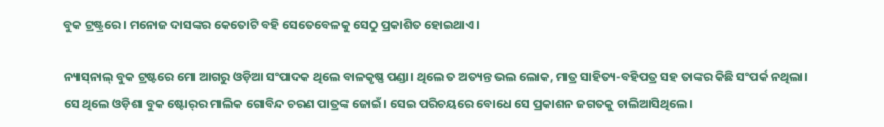ବୁକ ଟ୍ରଷ୍ଟ୍ରରେ। ମନୋଜ ଦାସଙ୍କର କେତୋଟି ବହି ସେତେବେଳକୁ ସେଠୁ ପ୍ରକାଶିତ ହୋଇଥାଏ।

ନ୍ୟାସ୍‌ନାଲ୍ ବୁକ ଟ୍ରଷ୍ଟରେ ମୋ ଆଗରୁ ଓଡ଼ିଆ ସଂପାଦକ ଥିଲେ ବାଳକୃଷ୍ଣ ପଣ୍ଡା। ଥିଲେ ତ ଅତ୍ୟନ୍ତ ଭଲ ଲୋକ, ମାତ୍ର ସାହିତ୍ୟ-ବହିପତ୍ର ସହ ତାଙ୍କର କିଛି ସଂପର୍କ ନଥିଲା। ସେ ଥିଲେ ଓଡ଼ିଶା ବୁକ ଷ୍ଟୋର୍‌ର ମାଲିକ ଗୋବିନ୍ଦ ଚରଣ ପାତ୍ରଙ୍କ ଜୋଇଁ। ସେଇ ପରିଚୟରେ ବୋଧେ ସେ ପ୍ରକାଶନ ଜଗତକୁ ଚାଲିଆସିଥିଲେ।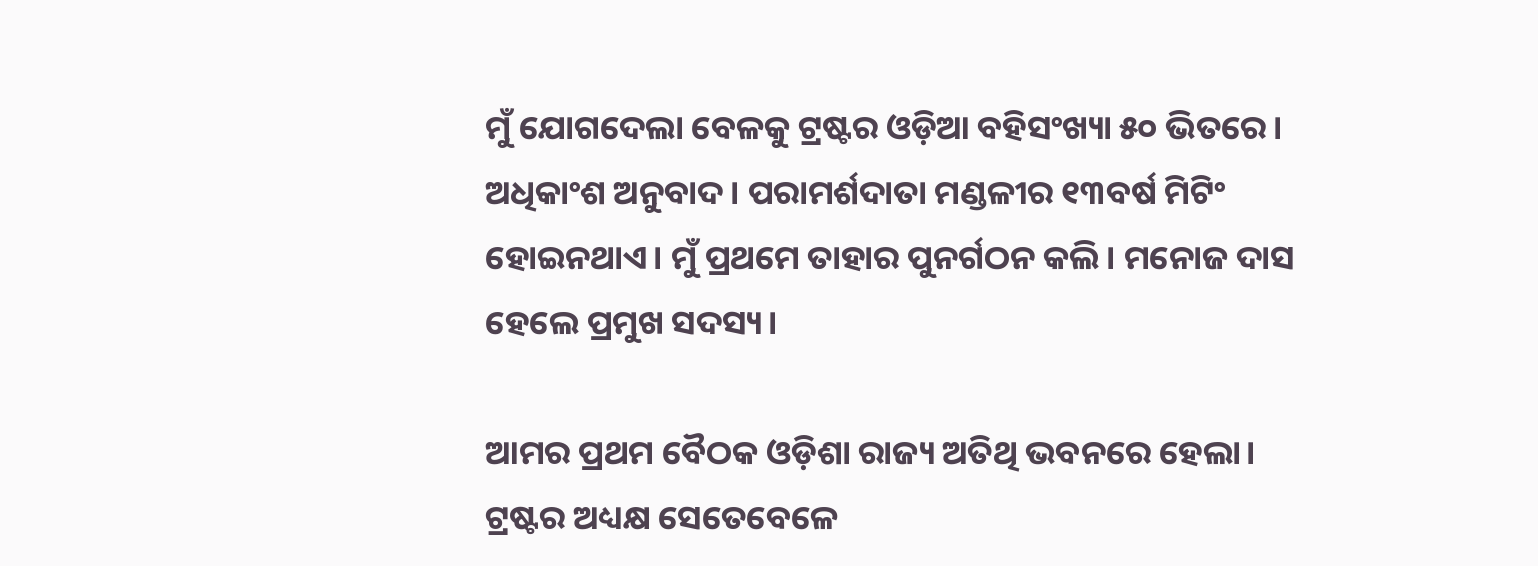ମୁଁ ଯୋଗଦେଲା ବେଳକୁ ଟ୍ରଷ୍ଟର ଓଡ଼ିଆ ବହିସଂଖ୍ୟା ୫୦ ଭିତରେ। ଅଧିକାଂଶ ଅନୁବାଦ। ପରାମର୍ଶଦାତା ମଣ୍ଡଳୀର ୧୩ବର୍ଷ ମିଟିଂ ହୋଇନଥାଏ। ମୁଁ ପ୍ରଥମେ ତାହାର ପୁନର୍ଗଠନ କଲି। ମନୋଜ ଦାସ ହେଲେ ପ୍ରମୁଖ ସଦସ୍ୟ।

ଆମର ପ୍ରଥମ ବୈଠକ ଓଡ଼ିଶା ରାଜ୍ୟ ଅତିଥି ଭବନରେ ହେଲା। ଟ୍ରଷ୍ଟର ଅଧ୍ୟକ୍ଷ ସେତେବେଳେ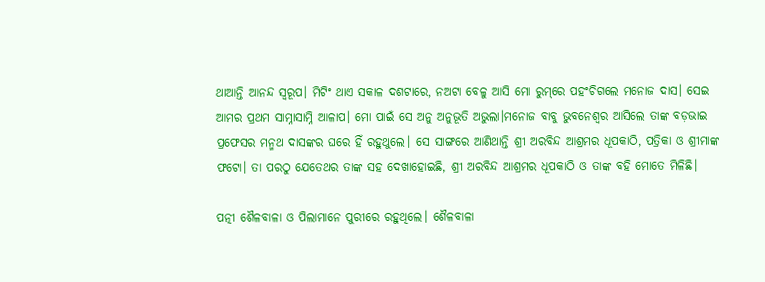ଥାଆନ୍ତି ଆନନ୍ଦ ସ୍ୱରୂପ। ମିଟିଂ ଥାଏ ସକାଳ ଦଶଟାରେ, ନଅଟା ବେଳୁ ଆସି ମୋ ରୁମ୍‌ରେ ପହଂଚିଗଲେ ମନୋଜ ଦାସ। ସେଇ ଆମର ପ୍ରଥମ ସାମ୍ନାସାମ୍ନି ଆଳାପ। ମୋ ପାଇଁ ସେ ଅନୁ ଅନୁଭୂତି ଅଭୁଲା।ମନୋଜ ବାବୁ ଭୁବନେଶ୍ଵର ଆସିଲେ ତାଙ୍କ ବଡ଼ଭାଇ ପ୍ରଫେସର ମନ୍ମଥ ଦାସଙ୍କର ଘରେ ହିଁ ରହୁଥୁଲେ। ସେ ସାଙ୍ଗରେ ଆଣିଥାନ୍ତି ଶ୍ରୀ ଅରବିନ୍ଦ ଆଶ୍ରମର ଧୂପକାଠି, ପତ୍ରିକା ଓ ଶ୍ରୀମାଙ୍କ ଫଟୋ। ତା ପରଠୁ ଯେତେଥର ତାଙ୍କ ସହ ଦେଖାହୋଇଛି, ଶ୍ରୀ ଅରବିନ୍ଦ ଆଶ୍ରମର ଧୂପକାଠି ଓ ତାଙ୍କ ବହି ମୋତେ ମିଳିଛି।

ପତ୍ନୀ ଶୈଳବାଳା ଓ ପିଲାମାନେ ପୁରୀରେ ରହୁଥିଲେ। ଶୈଳବାଳା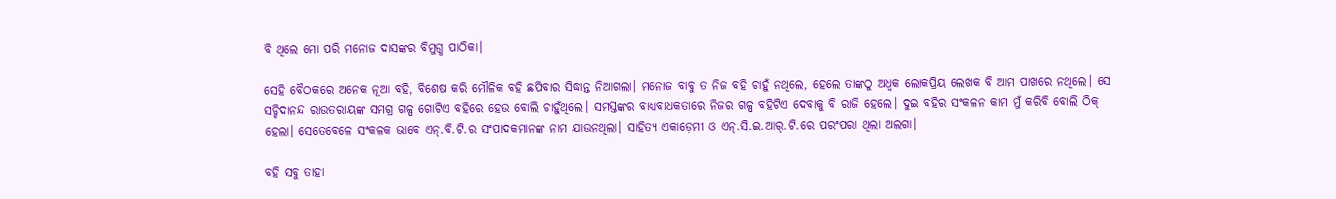ବି ଥିଲେ ମୋ ପରି ମନୋଜ ଦାସଙ୍କର ବିମୁଗ୍ଧ ପାଠିକା।

ସେହି ବୈଠକରେ ଅନେକ ନୂଆ ବହି, ବିଶେଷ କରି ମୌଳିକ ବହି ଛପିବାର ସିଦ୍ଧାନ୍ତ ନିଆଗଲା। ମନୋଜ ବାବୁ ତ ନିଜ ବହି ଚାହୁଁ ନଥିଲେ, ହେଲେ ତାଙ୍କଠୁ ଅଧ୍ବକ ଲୋକପ୍ରିୟ ଲେଖକ ବି ଆମ ପାଖରେ ନଥିଲେ। ସେ ସଚ୍ଚିଦାନନ୍ଦ ରାଉତରାୟଙ୍କ ସମଗ୍ର ଗଳ୍ପ ଗୋଟିଏ ବହିରେ ହେଉ ବୋଲି ଚାହୁଁଥିଲେ। ସମସ୍ତଙ୍କର ବାଧ୍ୟବାଧକତାରେ ନିଜର ଗଳ୍ପ ବହିଟିଏ ଦେବାକୁ ବି ରାଜି ହେଲେ। ଦୁଇ ବହିର ସଂକଳନ କାମ ମୁଁ କରିବି ବୋଲି ଠିକ୍ ହେଲା। ସେତେବେଳେ ସଂକଳକ ଭାବେ ଏନ୍.ବି.ଟି.ର ସଂପାଦକମାନ‌ଙ୍କ ନାମ ଯାଉନଥିଲା। ସାହିତ୍ୟ ଏକାଡ଼େମୀ ଓ ଏନ୍.ସି.ଇ.ଆର୍.ଟି.ରେ ପରଂପରା ଥିଲା ଅଲଗା।

ବହି ସବୁ ତାହା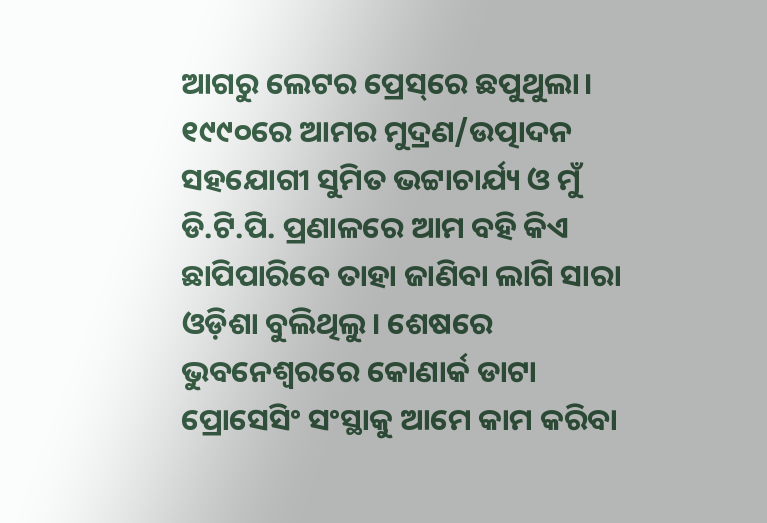ଆଗରୁ ଲେଟର ପ୍ରେସ୍‌ରେ ଛପୁଥୁଲା। ୧୯୯୦ରେ ଆମର ମୁଦ୍ରଣ/ଉତ୍ପାଦନ ସହ‌ଯୋଗୀ ସୁମିତ ଭଟ୍ଟାଚାର୍ଯ୍ୟ ଓ ମୁଁ ଡି.ଟି.ପି. ପ୍ରଣାଳରେ ଆମ ବହି କିଏ ଛାପିପାରିବେ ତାହା ଜାଣିବା ଲାଗି ସାରା ଓଡ଼ିଶା ବୁଲିଥିଲୁ। ଶେଷରେ ଭୁବନେଶ୍ୱରରେ କୋଣାର୍କ ଡାଟା ପ୍ରୋସେସିଂ ସଂସ୍ଥାକୁ ଆମେ କାମ କରିବା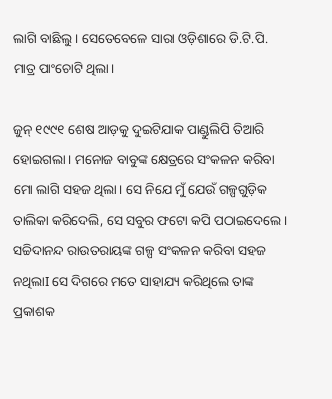ଲାଗି ବାଛିଲୁ। ସେତେବେଳେ ସାରା ଓଡ଼ିଶାରେ ଡି.ଟି.ପି. ମାତ୍ର ପାଂଚୋଟି ଥିଲା।

ଜୁନ୍ ୧୯୯୧ ଶେଷ ଆଡ଼କୁ ଦୁଇଟିଯାକ ପାଣ୍ଡୁଲିପି ତିଆରି ହୋଇଗଲା। ମନୋଜ ବାବୁଙ୍କ କ୍ଷେତ୍ରରେ ସଂକଳନ କରିବା ମୋ ଲାଗି ସହଜ ଥିଲା। ସେ ନିଯେ ମୁଁ ଯେଉଁ ଗଳ୍ପଗୁଡ଼ିକ ତାଲିକା କରିଦେଲି, ସେ ସବୁର ଫଟୋ କପି ପଠାଇଦେଲେ। ସଚ୍ଚିଦାନନ୍ଦ ରାଉତରାୟଙ୍କ ଗଳ୍ପ ସଂକଳନ କରିବା ସହଜ ନଥିଲାI ସେ ଦିଗରେ ମତେ ସାହାଯ୍ୟ କରିଥିଲେ ତାଙ୍କ ପ୍ରକାଶକ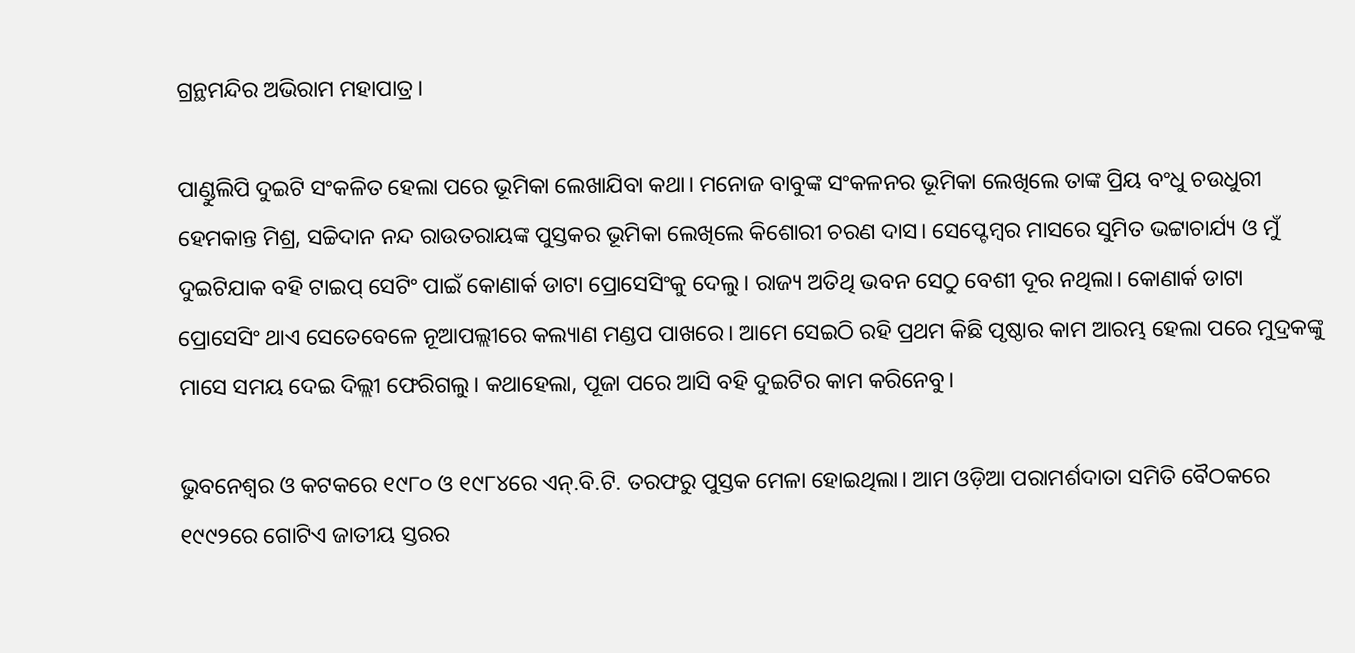ଗ୍ରନ୍ଥମନ୍ଦିର ଅଭିରାମ ମହାପାତ୍ର।

ପାଣ୍ଡୁଲିପି ଦୁଇଟି ସଂକଳିତ ହେଲା ପରେ ଭୂମିକା ଲେଖାଯିବା କଥା। ମନୋଜ ବାବୁଙ୍କ ସଂକଳନର ଭୂମିକା ଲେଖିଲେ ତାଙ୍କ ପ୍ରିୟ ବଂଧୁ ଚଉଧୁରୀ ହେମକାନ୍ତ ମିଶ୍ର, ସଚ୍ଚିଦାନ ନନ୍ଦ ରାଉତରାୟଙ୍କ ପୁସ୍ତକର ଭୂମିକା ଲେଖିଲେ କିଶୋରୀ ଚରଣ ଦାସ। ସେପ୍ଟେମ୍ବର ମାସରେ ସୁମିତ ଭଟ୍ଟାଚାର୍ଯ୍ୟ ଓ ମୁଁ ଦୁଇଟିଯାକ ବହି ଟାଇପ୍ ସେଟିଂ ପାଇଁ କୋଣାର୍କ ଡାଟା ପ୍ରୋସେସିଂକୁ ଦେଲୁ। ରାଜ୍ୟ ଅତିଥି ଭବନ ସେଠୁ ବେଶୀ ଦୂର ନଥିଲା। କୋଣାର୍କ ଡାଟା ପ୍ରୋସେସିଂ ଥାଏ ସେତେବେଳେ ନୂଆପଲ୍ଲୀରେ କଲ୍ୟାଣ ମଣ୍ଡପ ପାଖରେ। ଆମେ ସେଇଠି ରହି ପ୍ରଥମ କିଛି ପୃଷ୍ଠାର କାମ ଆରମ୍ଭ ହେଲା ପରେ ମୁଦ୍ରକଙ୍କୁ ମାସେ ସମୟ ଦେଇ ଦିଲ୍ଲୀ ଫେରିଗଲୁ। କଥାହେଲା, ପୂଜା ପରେ ଆସି ବହି ଦୁଇଟିର କାମ କରିନେବୁ।

ଭୁବନେଶ୍ଵର ଓ କଟକରେ ୧୯୮୦ ଓ ୧୯୮୪ରେ ଏନ୍.ବି.ଟି. ତରଫରୁ ପୁସ୍ତକ ମେଳା ହୋଇଥିଲା। ଆମ ଓଡ଼ିଆ ପରାମର୍ଶଦାତା ସମିତି ବୈଠକରେ ୧୯୯୨ରେ ଗୋଟିଏ ଜାତୀୟ ସ୍ତରର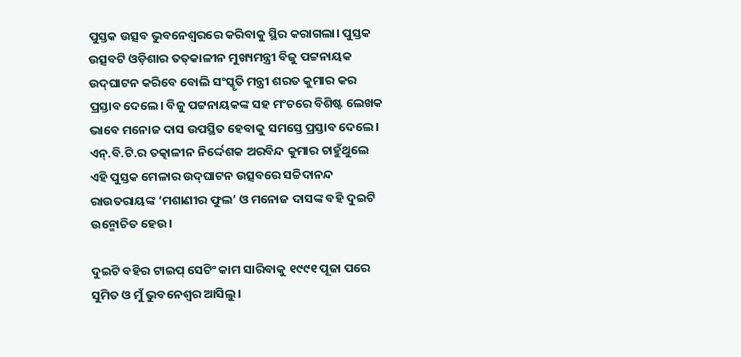ପୁସ୍ତକ ଉତ୍ସବ ଭୁବନେଶ୍ୱରରେ କରିବାକୁ ସ୍ଥିର କରାଗଲା। ପୁସ୍ତକ ଉତ୍ସବଟି ଓଡ଼ିଶାର ତତ୍‌କାଳୀନ ମୁଖ୍ୟମନ୍ତ୍ରୀ ବିଜୁ ପଟ୍ଟନାୟକ ଉଦ୍‌ଘାଟନ କରିବେ ବୋଲି ସଂସ୍କୃତି ମନ୍ତ୍ରୀ ଶରତ କୁମାର କର ପ୍ରସ୍ତାବ ଦେଲେ। ବିଜୁ ପଟ୍ଟନାୟକଙ୍କ ସହ ମଂଚରେ ବିଶିଷ୍ଟ ଲେଖକ ଭାବେ ମନୋଜ ଦାସ ଉପସ୍ଥିତ ହେବାକୁ ସମସ୍ତେ ପ୍ରସ୍ତାବ ଦେଲେ। ଏନ୍.ବି.ଟି.ର ତତ୍କାଳୀନ ନିର୍ଦ୍ଦେଶକ ଅରବିନ୍ଦ କୁମାର ଚାହୁଁଥୁଲେ ଏହି ପୁସ୍ତକ ମେଳାର ଉଦ୍‌ଘାଟନ ଉତ୍ସବରେ ସଚ୍ଚିଦାନନ୍ଦ ରାଉତରାୟଙ୍କ ‘ମଶାଣୀର ଫୁଲ’ ଓ ମନୋଜ ଦାସଙ୍କ ବହି ଦୁଇଟି ଉନ୍ମୋଚିତ ହେଉ।

ଦୁଇଟି ବହିର ଟାଇପ୍ ସେଟିଂ କାମ ସାରିବାକୁ ୧୯୯୧ ପୂଜା ପରେ ସୁମିତ ଓ ମୁଁ ଭୁବନେଶ୍ବର ଆସିଲୁ।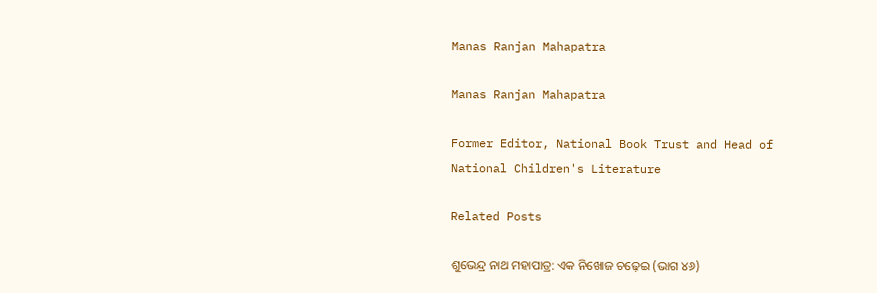Manas Ranjan Mahapatra

Manas Ranjan Mahapatra

Former Editor, National Book Trust and Head of National Children's Literature

Related Posts

ଶୁଭେନ୍ଦ୍ର ନାଥ ମହାପାତ୍ର: ଏକ ନିଖୋଜ ଚଢ଼େଇ (ଭାଗ ୪୬)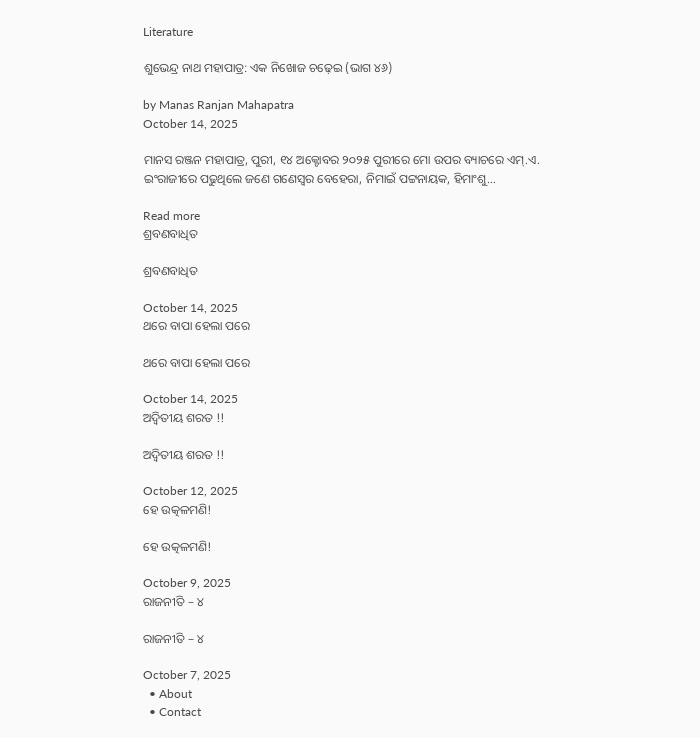Literature

ଶୁଭେନ୍ଦ୍ର ନାଥ ମହାପାତ୍ର: ଏକ ନିଖୋଜ ଚଢ଼େଇ (ଭାଗ ୪୬)

by Manas Ranjan Mahapatra
October 14, 2025

ମାନସ ରଞ୍ଜନ ମହାପାତ୍ର, ପୁରୀ, ୧୪ ଅକ୍ଟୋବର ୨୦୨୫ ପୁରୀରେ ମୋ ଉପର ବ୍ୟାଚରେ ଏମ୍.ଏ. ଇଂରାଜୀରେ ପଢୁଥିଲେ ଜଣେ ଗଣେସ୍ଵର ବେହେରା, ନିମାଇଁ ପଟ୍ଟନାୟକ, ହିମାଂଶୁ...

Read more
ଶ୍ରବଣବାଧିତ

ଶ୍ରବଣବାଧିତ

October 14, 2025
ଥରେ ବାପା ହେଲା ପରେ

ଥରେ ବାପା ହେଲା ପରେ

October 14, 2025
ଅଦ୍ୱିତୀୟ ଶରତ !!

ଅଦ୍ୱିତୀୟ ଶରତ !!

October 12, 2025
ହେ ଉତ୍କଳମଣି!

ହେ ଉତ୍କଳମଣି!

October 9, 2025
ରାଜନୀତି – ୪

ରାଜନୀତି – ୪

October 7, 2025
  • About
  • Contact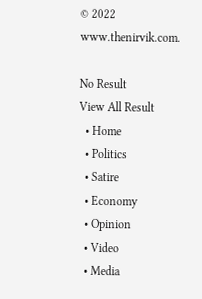© 2022 www.thenirvik.com.

No Result
View All Result
  • Home
  • Politics
  • Satire
  • Economy
  • Opinion
  • Video
  • Media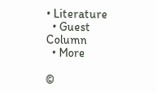• Literature
  • Guest Column
  • More

©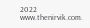2022 www.thenirvik.com.